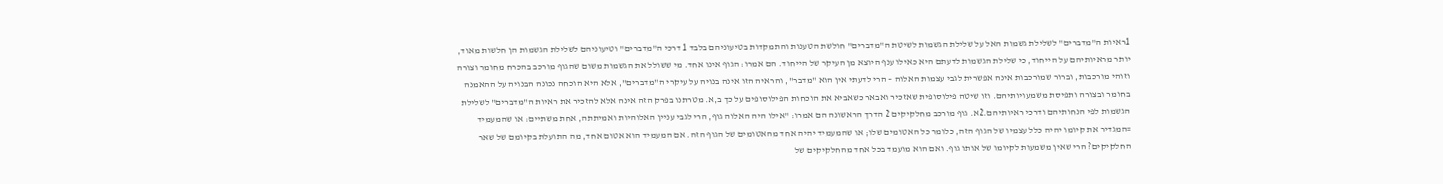1ראיות ה"מדברים" לשלילת גשמות האל על שלילת הגשמות לשיטת ה"מדברים" חולשת הטענות והתמקדות בטיעוניהם בלבד 1 דרכי ה"מדברים" וטיעוניהם לשלילת הגשמות הן חלשות מאוד, יותר מראיותיהם על הייחוד, כי שלילת הגשמות לדעתם היא כאילו ענף היוצא מן העיקר של הייחוד. הם אמרו: הגוף אינו אחד. מי ששולל את הגשמות משום שהגוף מורכב בהכרח מחומר וצורה וזוהי מורכבות, וברור שמורכבות אינה אפשרית לגבי עצמות האלוה – הרי לדעתי אין הוא "מדבר", והראיה הזו אינה בנויה על עיקרי ה"מדברים", אלא היא הוכחה נכונה הבנויה על ההאמנה בחומר ובצורה ותפיסת משמעויותיהם. וזו שיטה פילוסופית שאזכיר ואבאר כשאביא את הוכחות הפילוסופים על כך ב,א. מטרתנו בפרק הזה אינה אלא להזכיר את ראיות ה"מדברים" לשלילת הגשמות לפי הנחותיהם ודרכי ראיותיהם.2א. גוף מורכב מחלקיקים 2 הדרך הראשונה הם אמרו: "אילו היה האלוה גוף, הרי לגבי עניין האלוהיות ואמיתתה, אחת משתיים: או שהמעמיד =המגדיר את קיומו יהיה כלל עצמיו של הגוף הזה, כלומר כל האטומים שלו; או שהמעמיד יהיה אחד מהאטומים של הגוף הזה. אם המעמיד הוא אטום אחד, מה התועלת בקיומם של שאר החלקיקים? הרי שאין משמעות לקיומו של אותו גוף. ואם הוא מועמד בכל אחד מהחלקיקים של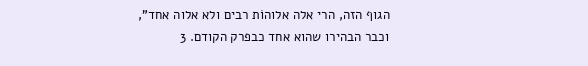הגוף הזה, הרי אלה אלוהוֹת רבים ולא אלוה אחד", וכבר הבהירו שהוא אחד כבפרק הקודם. 3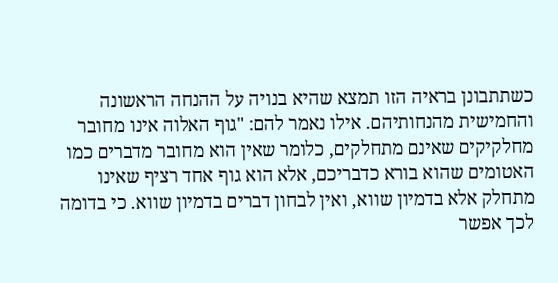כשתתבונן בראיה הזו תמצא שהיא בנויה על ההנחה הראשונה והחמישית מהנחותיהם. אילו נאמר להם: "גוף האלוה אינו מחובר מחלקיקים שאינם מתחלקים, כלומר שאין הוא מחובר מדברים כמו האטומים שהוא בורא כדבריכם, אלא הוא גוף אחד רציף שאינו מתחלק אלא בדמיון שווא, ואין לבחון דברים בדמיון שווא. כי בדומה לכך אפשר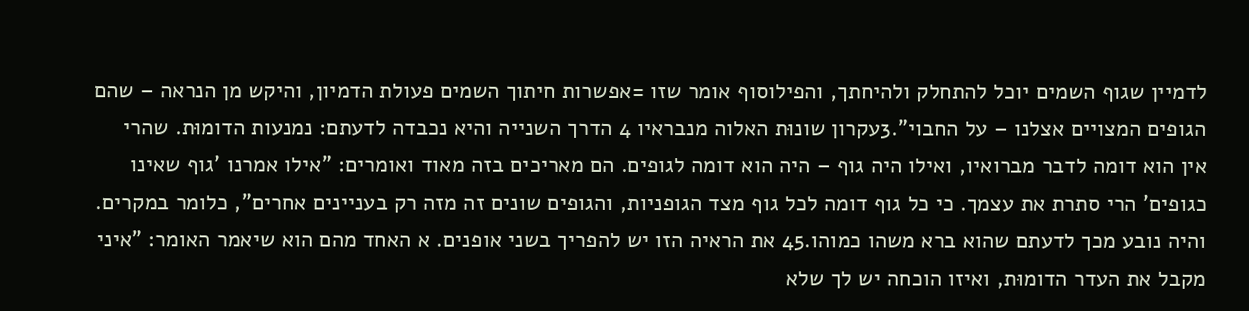לדמיין שגוף השמים יוכל להתחלק ולהיחתך, והפילוסוף אומר שזו =אפשרות חיתוך השמים פעולת הדמיון, והיקש מן הנראה – שהם הגופים המצויים אצלנו – על החבוי".3עקרון שונוּת האלוה מנבראיו 4 הדרך השנייה והיא נכבדה לדעתם: נמנעות הדומוּת. שהרי אין הוא דומה לדבר מברואיו, ואילו היה גוף – היה הוא דומה לגופים. הם מאריכים בזה מאוד ואומרים: "אילו אמרנו 'גוף שאינו כגופים' הרי סתרת את עצמך. כי כל גוף דומה לכל גוף מצד הגופניות, והגופים שונים זה מזה רק בעניינים אחרים", כלומר במקרים. והיה נובע מכך לדעתם שהוא ברא משהו כמוהו.45 את הראיה הזו יש להפריך בשני אופנים. א האחד מהם הוא שיאמר האומר: "איני מקבל את העדר הדומוּת, ואיזו הוכחה יש לך שלא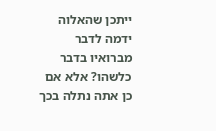ייתכן שהאלוה ידמה לדבר מברואיו בדבר כלשהו? אלא אם כן אתה נתלה בכך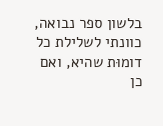בלשון ספר נבואה, כוונתי לשלילת כל דומוּת שהיא, ואם כן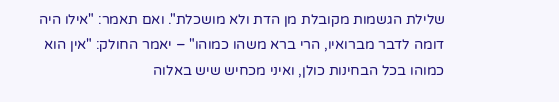שלילת הגשמות מקובלת מן הדת ולא מושכלת". ואם תאמר: "אילו היה דומה לדבר מברואיו, הרי ברא משהו כמוהו" – יאמר החולק: "אין הוא כמוהו בכל הבחינות כולן, ואיני מכחיש שיש באלוה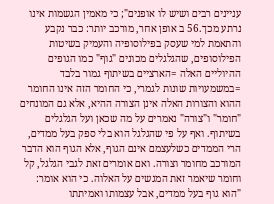עניינים רבים ושיש לו אופנים"; כי מאמין הגשמות אינו נרתע מכך.56 ב אופן אחר, מורכב יותר: כבר נקבע והתאמת למי שעסק בפילוסופיה והעמיק בשיטות הפילוסופים, שהגלגלים מכונים "גוף" כמו הגופים ההיוליים האלה =הארציים בשיתוף גמור בלבד =במשמעויות שונות לגמרי, כי החומר הזה אינו החומר ההוא והצורות האלה אינן הצורה ההיא, אלא גם המונחים "חומר" ו"צורה" נאמרים על מה שכאן ועל הגלגלים בשיתוף. ואף על פי שהגלגל הוא בלי ספק בעל ממדים, הרי הממדים כשלעצמם אינם הגוף, אלא הגוף הוא הדבר המורכב מחומר וצורה. ואם אומרים זאת לגבי הגלגל, קל וחומר שיאמר זאת המגשים על האלוה. כי הוא אומר: "הוא גוף בעל ממדים, אבל עצמותו ואמיתתו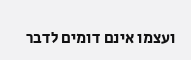ועצמו אינם דומים לדבר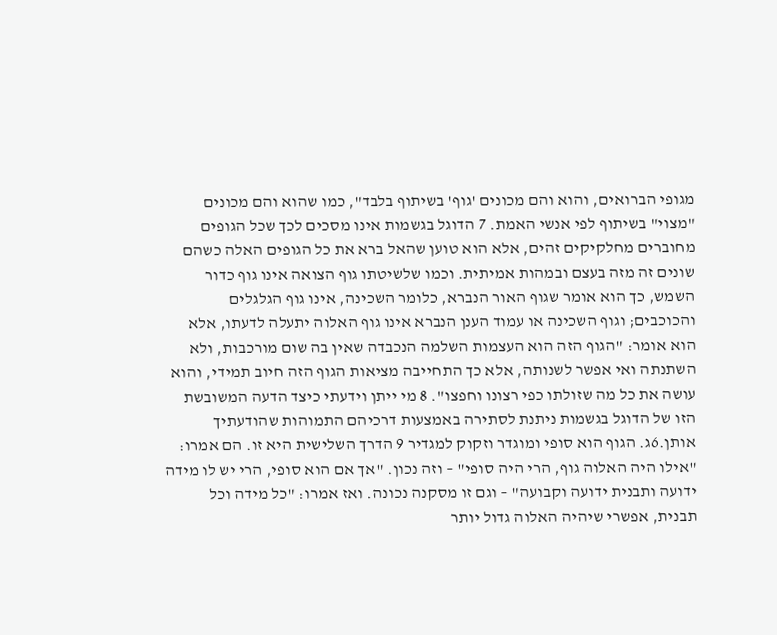מגופי הברואים, והוא והם מכונים 'גוף' בשיתוף בלבד", כמו שהוא והם מכונים "מצוי" בשיתוף לפי אנשי האמת. 7 הדוגל בגשמות אינו מסכים לכך שכל הגופים מחוברים מחלקיקים זהים, אלא הוא טוען שהאל ברא את כל הגופים האלה כשהם שונים זה מזה בעצם ובמהות אמיתית. וכמו שלשיטתו גוף הצואה אינו גוף כדור השמש, כך הוא אומר שגוף האור הנברא, כלומר השכינה, אינו גוף הגלגלים והכוכבים; וגוף השכינה או עמוד הענן הנברא אינו גוף האלוה יתעלה לדעתו, אלא הוא אומר: "הגוף הזה הוא העצמות השלמה הנכבדה שאין בה שום מורכבות, ולא השתנתה ואי אפשר לשנותה, אלא כך התחייבה מציאות הגוף הזה חיוב תמידי, והוא עושה את כל מה שזולתו כפי רצונו וחפצו". 8 מי ייתן וידעתי כיצד הדעה המשובשת הזו של הדוגל בגשמות ניתנת לסתירה באמצעות דרכיהם התמוהות שהודעתיך אותן.6ג. הגוף הוא סופי ומוגדר וזקוק למגדיר 9 הדרך השלישית היא זו. הם אמרו: "אילו היה האלוה גוף, הרי היה סופי" – וזה נכון. "אך אם הוא סופי, הרי יש לו מידה ידועה ותבנית ידועה וקבועה" – וגם זו מסקנה נכונה. ואז אמרו: "כל מידה וכל תבנית, אפשרי שיהיה האלוה גדול יותר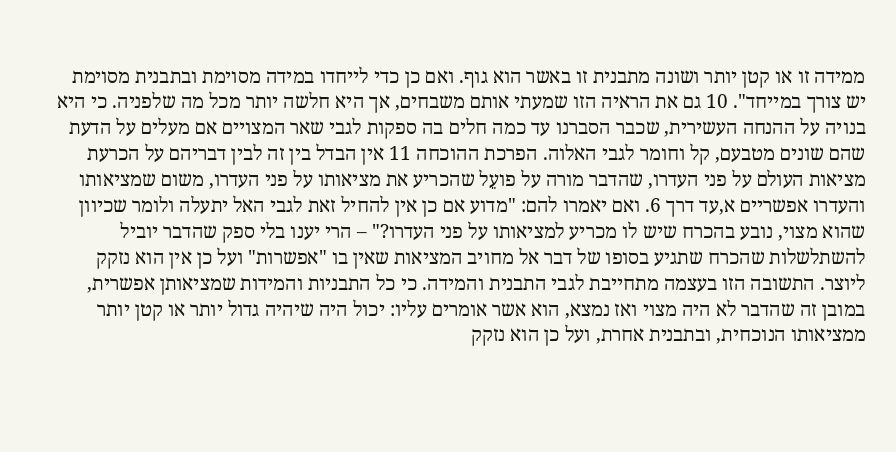ממידה זו או קטן יותר ושונה מתבנית זו באשר הוא גוף. ואם כן כדי לייחדו במידה מסוימת ובתבנית מסוימת יש צורך במייחד". 10 גם את הראיה הזו שמעתי אותם משבחים, אך היא חלשה יותר מכל מה שלפניה. כי היא בנויה על ההנחה העשירית, שכבר הסברנו עד כמה חלים בה ספקות לגבי שאר המצויים אם מעלים על הדעת שהם שונים מטבעם, קל וחומר לגבי האלוה. הפרכת ההוכחה 11 אין הבדל בין זה לבין דבריהם על הכרעת מציאות העולם על פני העדרו, שהדבר מורה על פועֵל שהכריע את מציאותו על פני העדרו, משום שמציאותו והעדרו אפשריים א,עד דרך 6. ואם יאמרו להם: "מדוע אם כן אין להחיל זאת לגבי האל יתעלה ולומר שכיוון שהוא מצוי, נובע בהכרח שיש לו מכריע למציאותו על פני העדרו?" – הרי יענו בלי ספק שהדבר יוביל להשתלשלות שהכרח שתגיע בסופו של דבר אל מחויב המציאות שאין בו "אפשרות" ועל כן אין הוא נזקק ליוצר. התשובה הזו בעצמה מתחייבת לגבי התבנית והמידה. כי כל התבניות והמידות שמציאותן אפשרית, במובן זה שהדבר לא היה מצוי ואז נמצא, הוא אשר אומרים עליו: יכול היה שיהיה גדול יותר או קטן יותר ממציאותו הנוכחית, ובתבנית אחרת, ועל כן הוא נזקק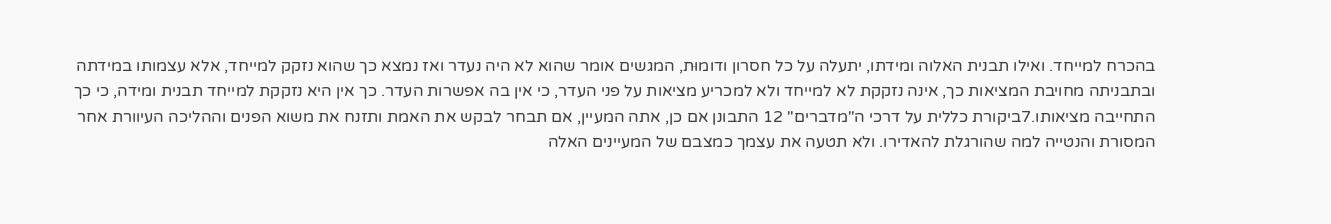בהכרח למייחד. ואילו תבנית האלוה ומידתו, יתעלה על כל חסרון ודומוּת, המגשים אומר שהוא לא היה נעדר ואז נמצא כך שהוא נזקק למייחד, אלא עצמותו במידתה ובתבניתה מחויבת המציאות כך, אינה נזקקת לא למייחד ולא למכריע מציאות על פני העדר, כי אין בה אפשרות העדר. כך אין היא נזקקת למייחד תבנית ומידה, כי כך התחייבה מציאותו.7ביקורת כללית על דרכי ה"מדברים" 12 התבונן אם כן, אתה המעיין, אם תבחר לבקש את האמת ותזנח את משוא הפנים וההליכה העיוורת אחר המסורת והנטייה למה שהורגלת להאדירו. ולא תטעה את עצמך כמצבם של המעיינים האלה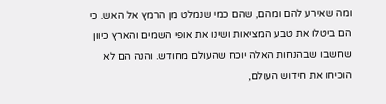ומה שאירע להם ומהם, שהם כמי שנמלט מן הרמץ אל האש. כי הם ביטלו את טבע המציאות ושינו את אופי השמים והארץ כיוון שחשבו שבהנחות האלה יוכח שהעולם מחודש. והנה הם לא הוכיחו את חידוש העולם,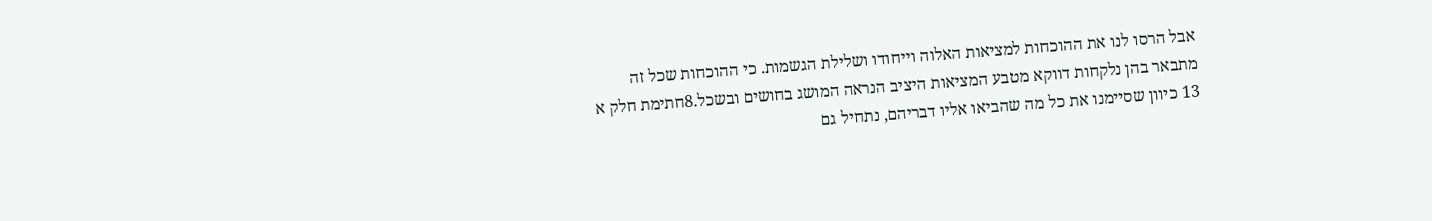אבל הרסו לנו את ההוכחות למציאות האלוה וייחודו ושלילת הגשמות. כי ההוכחות שכל זה מתבאר בהן נלקחות דווקא מטבע המציאות היציב הנראה המושג בחושים ובשכל.8חתימת חלק א 13 כיוון שסיימנו את כל מה שהביאו אליו דבריהם, נתחיל גם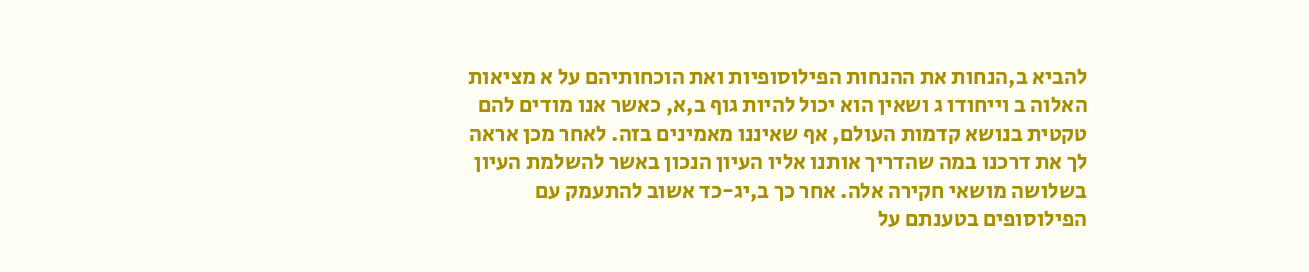להביא ב,הנחות את ההנחות הפילוסופיות ואת הוכחותיהם על א מציאות האלוה ב וייחודו ג ושאין הוא יכול להיות גוף ב,א, כאשר אנו מודים להם טקטית בנושא קדמות העולם, אף שאיננו מאמינים בזה. לאחר מכן אראה לך את דרכנו במה שהדריך אותנו אליו העיון הנכון באשר להשלמת העיון בשלושה מושאי חקירה אלה. אחר כך ב,יג-כד אשוב להתעמק עם הפילוסופים בטענתם על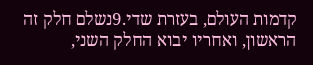קדמות העולם, בעזרת שדי.9נשלם חלק זה הראשון, ואחריו יבוא החלק השני,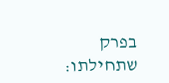בפרק שתחילתו: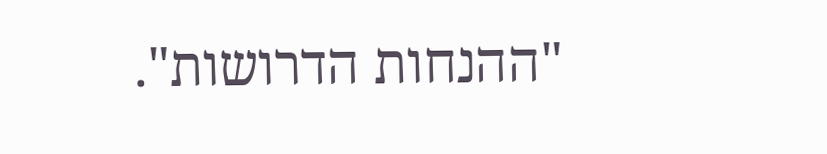"ההנחות הדרושות".